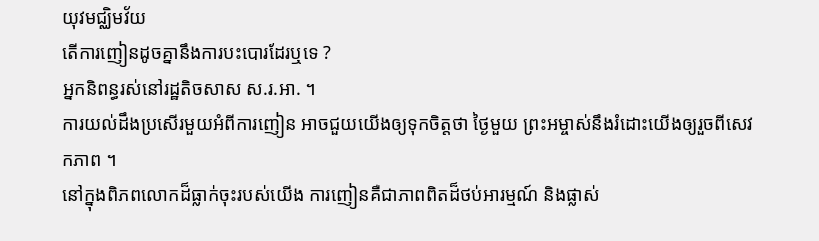យុវមជ្ឈិមវ័យ
តើការញៀនដូចគ្នានឹងការបះបោរដែរឬទេ ?
អ្នកនិពន្ធរស់នៅរដ្ឋតិចសាស ស.រ.អា. ។
ការយល់ដឹងប្រសើរមួយអំពីការញៀន អាចជួយយើងឲ្យទុកចិត្តថា ថ្ងៃមួយ ព្រះអម្ចាស់នឹងរំដោះយើងឲ្យរួចពីសេវកភាព ។
នៅក្នុងពិភពលោកដ៏ធ្លាក់ចុះរបស់យើង ការញៀនគឺជាភាពពិតដ៏ថប់អារម្មណ៍ និងផ្លាស់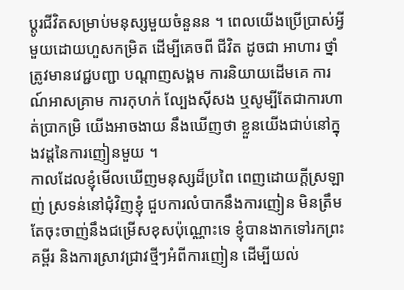ប្ដូរជីវិតសម្រាប់មនុស្សមួយចំនួនន ។ ពេលយើងប្រើប្រាស់អ្វីមួយដោយហួសកម្រិត ដើម្បីគេចពី ជីវិត ដូចជា អាហារ ថ្នាំត្រូវមានវេជ្ជបញ្ជា បណ្ដាញសង្គម ការនិយាយដើមគេ ការណ៍អាសគ្រាម ការកុហក់ ល្បែងស៊ីសង ឬសូម្បីតែជាការហាត់ប្រាកម្រិ យើងអាចងាយ នឹងឃើញថា ខ្លួនយើងជាប់នៅក្នុងវដ្ដនៃការញៀនមួយ ។
កាលដែលខ្ញុំមើលឃើញមនុស្សដ៏ប្រពៃ ពេញដោយក្ដីស្រឡាញ់ ស្រទន់នៅជុំវិញខ្ញុំ ជួបការលំបាកនឹងការញៀន មិនត្រឹមតែចុះចាញ់នឹងជម្រើសខុសប៉ុណ្ណោះទេ ខ្ញុំបានងាកទៅរកព្រះគម្ពីរ និងការស្រាវជ្រាវថ្មីៗអំពីការញៀន ដើម្បីយល់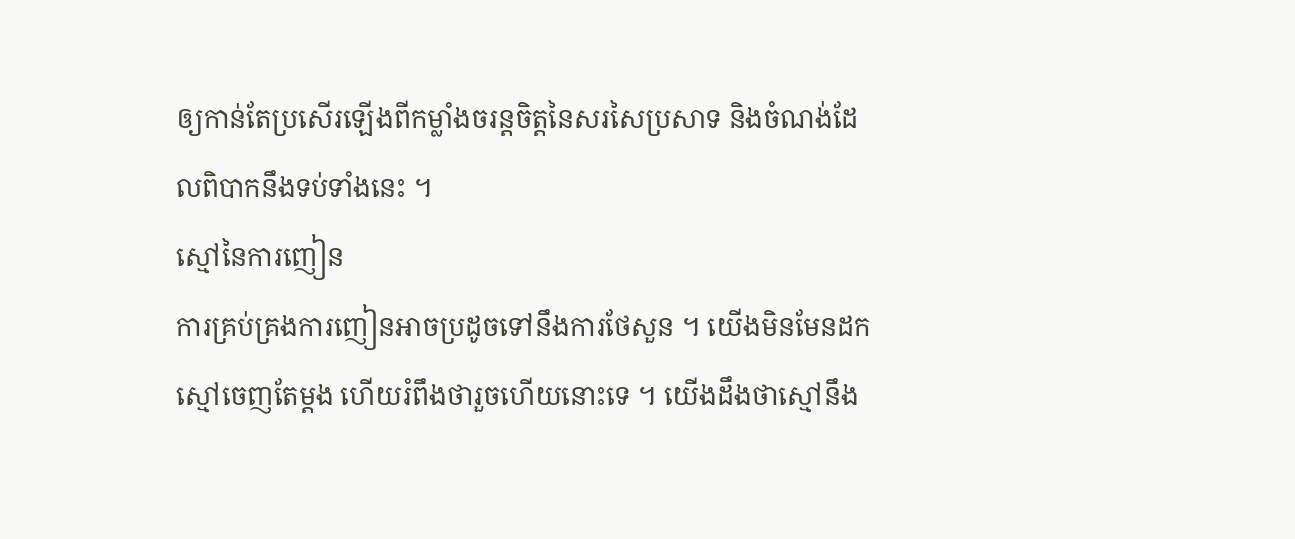ឲ្យកាន់តែប្រសើរឡើងពីកម្លាំងចរន្តចិត្តនៃសរសៃប្រសាទ និងចំណង់ដែលពិបាកនឹងទប់ទាំងនេះ ។
ស្មៅនៃការញៀន
ការគ្រប់គ្រងការញៀនអាចប្រដូចទៅនឹងការថែសួន ។ យើងមិនមែនដកស្មៅចេញតែម្ដង ហើយរំពឹងថារួចហើយនោះទេ ។ យើងដឹងថាស្មៅនឹង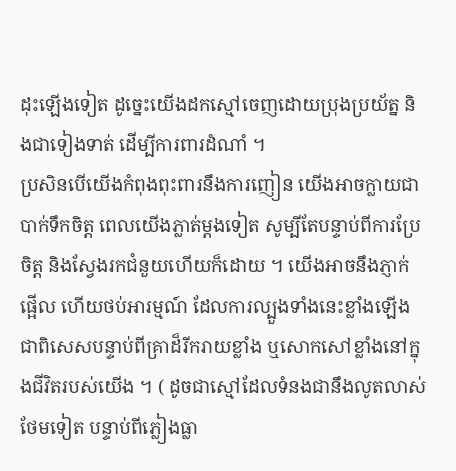ដុះឡើងទៀត ដូច្នេះយើងដកស្មៅចេញដោយប្រុងប្រយ័ត្ន និងជាទៀងទាត់ ដើម្បីការពារដំណាំ ។
ប្រសិនបើយើងកំពុងពុះពារនឹងការញៀន យើងអាចក្លាយជាបាក់ទឹកចិត្ត ពេលយើងភ្លាត់ម្ដងទៀត សូម្បីតែបន្ទាប់ពីការប្រែចិត្ត និងស្វែងរកជំនួយហើយក៏ដោយ ។ យើងអាចនឹងភ្ញាក់ផ្អើល ហើយថប់អារម្មណ៍ ដែលការល្បួងទាំងនេះខ្លាំងឡើង ជាពិសេសបន្ទាប់ពីគ្រាដ៏រីករាយខ្លាំង ឬសោកសៅខ្លាំងនៅក្នុងជីវិតរបស់យើង ។ ( ដូចជាស្មៅដែលទំនងជានឹងលូតលាស់ថែមទៀត បន្ទាប់ពីភ្លៀងធ្លា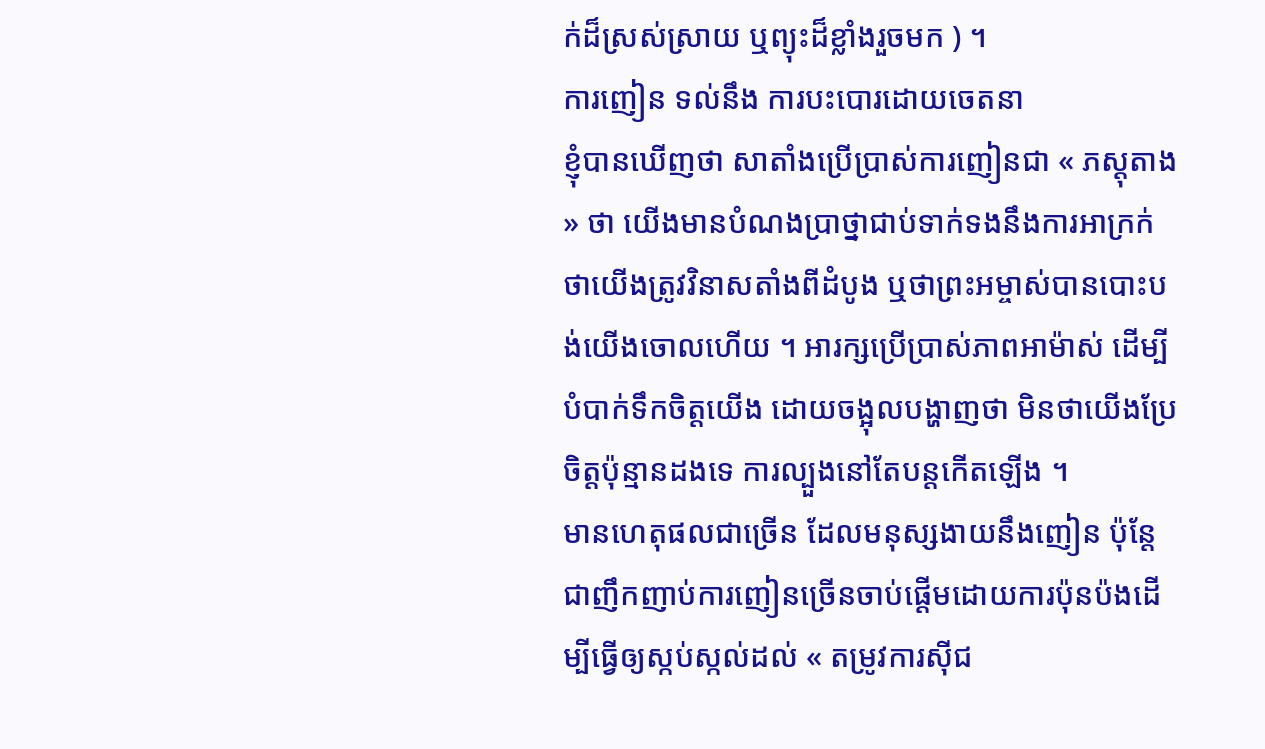ក់ដ៏ស្រស់ស្រាយ ឬព្យុះដ៏ខ្លាំងរួចមក ) ។
ការញៀន ទល់នឹង ការបះបោរដោយចេតនា
ខ្ញុំបានឃើញថា សាតាំងប្រើប្រាស់ការញៀនជា « ភស្ដុតាង » ថា យើងមានបំណងប្រាថ្នាជាប់ទាក់ទងនឹងការអាក្រក់ ថាយើងត្រូវវិនាសតាំងពីដំបូង ឬថាព្រះអម្ចាស់បានបោះបង់យើងចោលហើយ ។ អារក្សប្រើប្រាស់ភាពអាម៉ាស់ ដើម្បីបំបាក់ទឹកចិត្តយើង ដោយចង្អុលបង្ហាញថា មិនថាយើងប្រែចិត្តប៉ុន្មានដងទេ ការល្បួងនៅតែបន្តកើតឡើង ។
មានហេតុផលជាច្រើន ដែលមនុស្សងាយនឹងញៀន ប៉ុន្តែជាញឹកញាប់ការញៀនច្រើនចាប់ផ្ដើមដោយការប៉ុនប៉ងដើម្បីធ្វើឲ្យស្កប់ស្កល់ដល់ « តម្រូវការស៊ីជ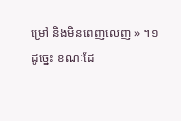ម្រៅ និងមិនពេញលេញ » ។១ ដូច្នេះ ខណៈដែ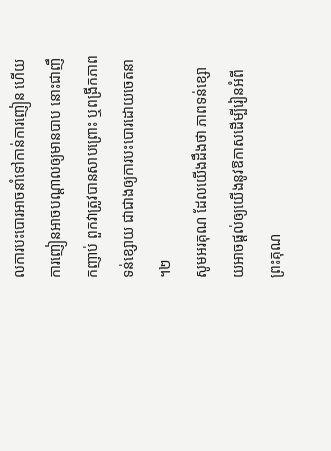លការបះបោរអាចនាំទៅកាន់ការញៀន ហើយការញៀនអាចបណ្ដាលឲ្យមានបាប នោះជាញឹកញាប់ ពួកវាត្រូវបានសាបព្រោះ ឬពង្រីកភាពទន់ខ្សោយ ជាជាងឲ្យការបះបោរដោយចេតនា ។២
សូមអរគុណ ដែលយើងដឹងថា ភាពទន់ខ្សោយអាចផ្ដល់ឲ្យយើងនូវឱកាសដើម្បីរៀនអំពីព្រះគុណ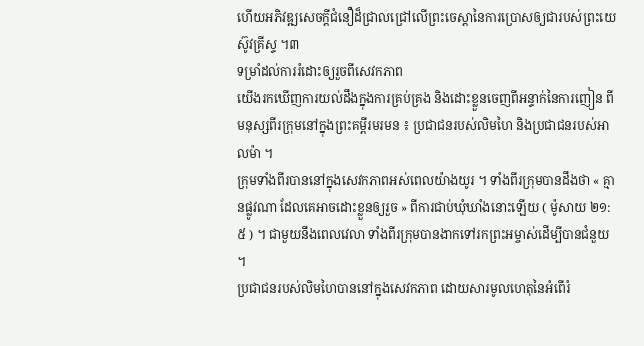ហើយអភិវឌ្ឍសេចក្ដីជំនឿដ៏ជ្រាលជ្រៅលើព្រះចេស្ដានៃការប្រោសឲ្យជារបស់ព្រះយេស៊ូវគ្រីស្ទ ។៣
ទម្រាំដល់ការរំដោះឲ្យរួចពីសេវកភាព
យើងរកឃើញការយល់ដឹងក្នុងការគ្រប់គ្រង និងដោះខ្លួនចេញពីអន្ទាក់នៃការញៀន ពីមនុស្សពីរក្រុមនៅក្នុងព្រះគម្ពីរមរមន ៖ ប្រជាជនរបស់លិមហៃ និងប្រជាជនរបស់អាលម៉ា ។
ក្រុមទាំងពីរបាននៅក្នុងសេវកភាពអស់ពេលយ៉ាងយូរ ។ ទាំងពីរក្រុមបានដឹងថា « គ្មានផ្លូវណា ដែលគេអាចដោះខ្លួនឲ្យរួច » ពីការជាប់ឃុំឃាំងនោះឡើយ ( ម៉ូសាយ ២១:៥ ) ។ ជាមួយនឹងពេលវេលា ទាំងពីរក្រុមបានងាកទៅរកព្រះអម្ចាស់ដើម្បីបានជំនួយ ។
ប្រជាជនរបស់លិមហៃបាននៅក្នុងសេវកភាព ដោយសារមូលហេតុនៃអំពើរំ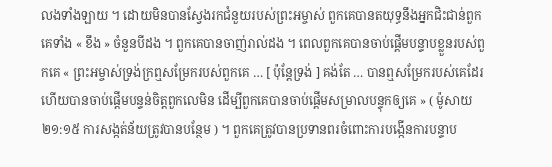លងទាំងឡាយ ។ ដោយមិនបានស្វែងរកជំនួយរបស់ព្រះអម្ចាស់ ពួកគេបានតយុទ្ធនឹងអ្នកជិះជាន់ពួកគេទាំង « ខឹង » ចំនួនបីដង ។ ពួកគេបានចាញ់រាល់ដង ។ ពេលពួកគេបានចាប់ផ្ដើមបន្ទាបខ្លួនរបស់ពួកគេ « ព្រះអម្ចាស់ទ្រង់ក្រឮសម្រែករបស់ពួកគេ … [ ប៉ុន្តែទ្រង់ ] គង់តែ … បានឮសម្រែករបស់គេដែរ ហើយបានចាប់ផ្ដើមបន្ទន់ចិត្តពួកលេមិន ដើម្បីពួកគេបានចាប់ផ្ដើមសម្រាលបន្ទុកឲ្យគេ » ( ម៉ូសាយ ២១:១៥ ការសង្កត់ន័យត្រូវបានបន្ថែម ) ។ ពួកគេត្រូវបានប្រទានពរចំពោះការបង្កើនការបន្ទាប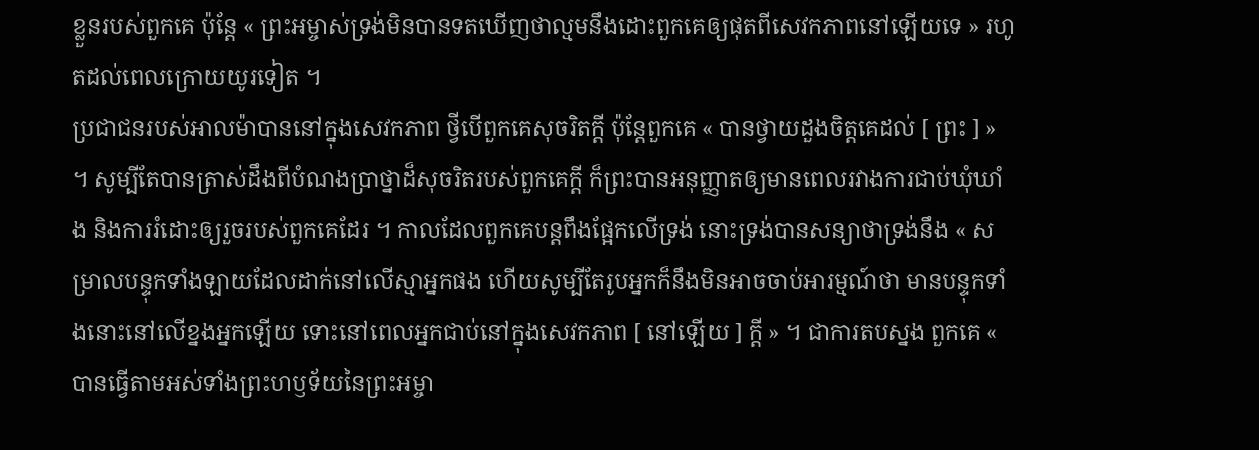ខ្លួនរបស់ពួកគេ ប៉ុន្តែ « ព្រះអម្ចាស់ទ្រង់មិនបានទតឃើញថាល្មមនឹងដោះពួកគេឲ្យផុតពីសេវកភាពនៅឡើយទេ » រហូតដល់ពេលក្រោយយូរទៀត ។
ប្រជាជនរបស់អាលម៉ាបាននៅក្នុងសេវកភាព ថ្វីបើពួកគេសុចរិតក្ដី ប៉ុន្តែពួកគេ « បានថ្វាយដួងចិត្តគេដល់ [ ព្រះ ] » ។ សូម្បីតែបានត្រាស់ដឹងពីបំណងប្រាថ្នាដ៏សុចរិតរបស់ពួកគេក្ដី ក៏ព្រះបានអនុញ្ញាតឲ្យមានពេលរវាងការជាប់ឃុំឃាំង និងការរំដោះឲ្យរួចរបស់ពួកគេដែរ ។ កាលដែលពួកគេបន្តពឹងផ្អែកលើទ្រង់ នោះទ្រង់បានសន្យាថាទ្រង់នឹង « សម្រាលបន្ទុកទាំងឡាយដែលដាក់នៅលើស្មាអ្នកផង ហើយសូម្បីតែរូបអ្នកក៏នឹងមិនអាចចាប់អារម្មណ៍ថា មានបន្ទុកទាំងនោះនៅលើខ្នងអ្នកឡើយ ទោះនៅពេលអ្នកជាប់នៅក្នុងសេវកភាព [ នៅឡើយ ] ក្ដី » ។ ជាការតបស្នង ពួកគេ « បានធ្វើតាមអស់ទាំងព្រះហឫទ័យនៃព្រះអម្ចា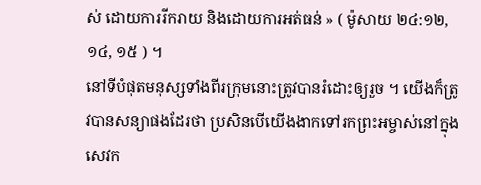ស់ ដោយការរីករាយ និងដោយការអត់ធន់ » ( ម៉ូសាយ ២៤:១២, ១៤, ១៥ ) ។
នៅទីបំផុតមនុស្សទាំងពីរក្រុមនោះត្រូវបានរំដោះឲ្យរួច ។ យើងក៏ត្រូវបានសន្យាផងដែរថា ប្រសិនបើយើងងាកទៅរកព្រះអម្ចាស់នៅក្នុងសេវក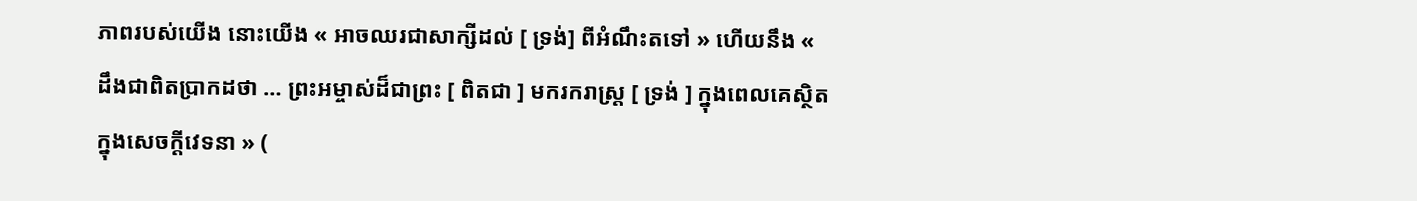ភាពរបស់យើង នោះយើង « អាចឈរជាសាក្សីដល់ [ ទ្រង់] ពីអំណឹះតទៅ » ហើយនឹង « ដឹងជាពិតប្រាកដថា … ព្រះអម្ចាស់ដ៏ជាព្រះ [ ពិតជា ] មករករាស្ត្រ [ ទ្រង់ ] ក្នុងពេលគេស្ថិតក្នុងសេចក្ដីវេទនា » (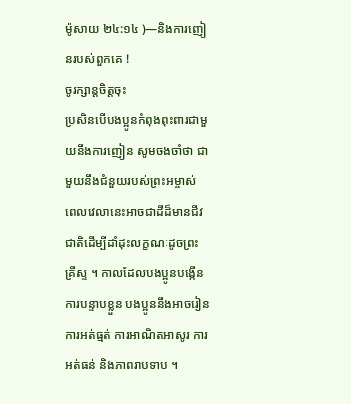ម៉ូសាយ ២៤:១៤ )—និងការញៀនរបស់ពួកគេ !
ចូរក្សាន្តចិត្តចុះ
ប្រសិនបើបងប្អូនកំពុងពុះពារជាមួយនឹងការញៀន សូមចងចាំថា ជាមួយនឹងជំនួយរបស់ព្រះអម្ចាស់ ពេលវេលានេះអាចជាដីដ៏មានជីវជាតិដើម្បីដាំដុះលក្ខណៈដូចព្រះគ្រីស្ទ ។ កាលដែលបងប្អូនបង្កើនការបន្ទាបខ្លួន បងប្អូននឹងអាចរៀនការអត់ធ្មត់ ការអាណិតអាសូរ ការអត់ធន់ និងភាពរាបទាប ។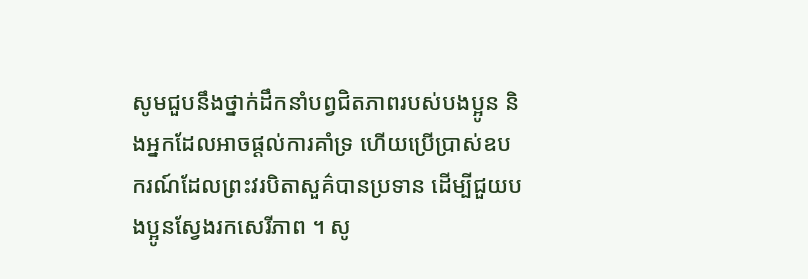សូមជួបនឹងថ្នាក់ដឹកនាំបព្វជិតភាពរបស់បងប្អូន និងអ្នកដែលអាចផ្តល់ការគាំទ្រ ហើយប្រើប្រាស់ឧបករណ៍ដែលព្រះវរបិតាសួគ៌បានប្រទាន ដើម្បីជួយបងប្អូនស្វែងរកសេរីភាព ។ សូ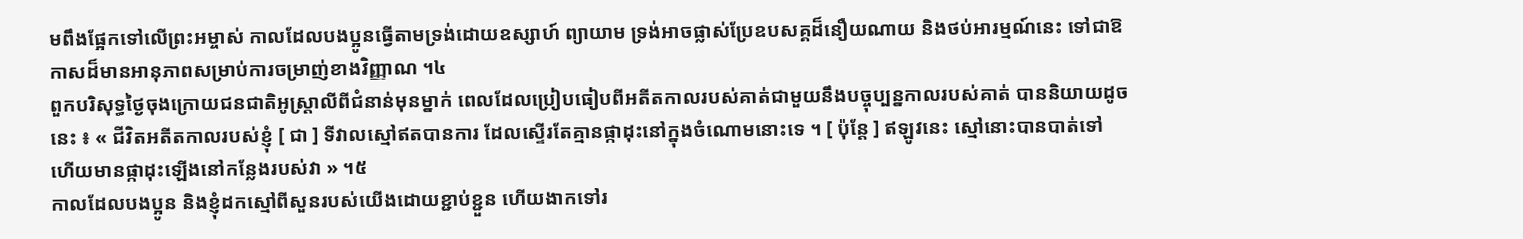មពឹងផ្អែកទៅលើព្រះអម្ចាស់ កាលដែលបងប្អូនធ្វើតាមទ្រង់ដោយឧស្សាហ៍ ព្យាយាម ទ្រង់អាចផ្លាស់ប្រែឧបសគ្គដ៏នឿយណាយ និងថប់អារម្មណ៍នេះ ទៅជាឱកាសដ៏មានអានុភាពសម្រាប់ការចម្រាញ់ខាងវិញ្ញាណ ។៤
ពួកបរិសុទ្ធថ្ងៃចុងក្រោយជនជាតិអូស្ត្រាលីពីជំនាន់មុនម្នាក់ ពេលដែលប្រៀបធៀបពីអតីតកាលរបស់គាត់ជាមួយនឹងបច្ចុប្បន្នកាលរបស់គាត់ បាននិយាយដូចនេះ ៖ « ជីវិតអតីតកាលរបស់ខ្ញុំ [ ជា ] ទីវាលស្មៅឥតបានការ ដែលស្ទើរតែគ្មានផ្កាដុះនៅក្នុងចំណោមនោះទេ ។ [ ប៉ុន្តែ ] ឥឡូវនេះ ស្មៅនោះបានបាត់ទៅ ហើយមានផ្កាដុះឡើងនៅកន្លែងរបស់វា » ។៥
កាលដែលបងប្អូន និងខ្ញុំដកស្មៅពីសួនរបស់យើងដោយខ្ជាប់ខ្ជួន ហើយងាកទៅរ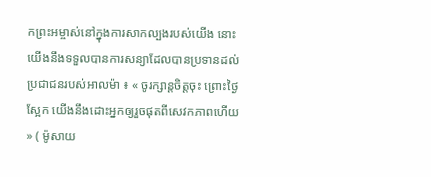កព្រះអម្ចាស់នៅក្នុងការសាកល្បងរបស់យើង នោះយើងនឹងទទួលបានការសន្យាដែលបានប្រទានដល់ប្រជាជនរបស់អាលម៉ា ៖ « ចូរក្សាន្តចិត្តចុះ ព្រោះថ្ងៃស្អែក យើងនឹងដោះអ្នកឲ្យរួចផុតពីសេវកភាពហើយ » ( ម៉ូសាយ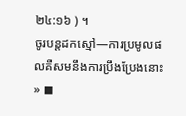២៤:១៦ ) ។
ចូរបន្តដកស្មៅ—ការប្រមូលផលគឺសមនឹងការប្រឹងប្រែងនោះ » ◼